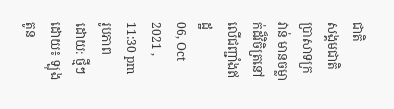ជាតិ
សង្គមជាតិ
ប្រាសាទក្រវាន់ មានចម្លាក់ដ៏វិចិត្រនៅលើជញ្ជាំងឥដ្ឋ
06, Oct 2021 , 11:30 pm
រូបភាព
ដោយ: ថ្មីៗ
ដោយ៖ ឡុង តូន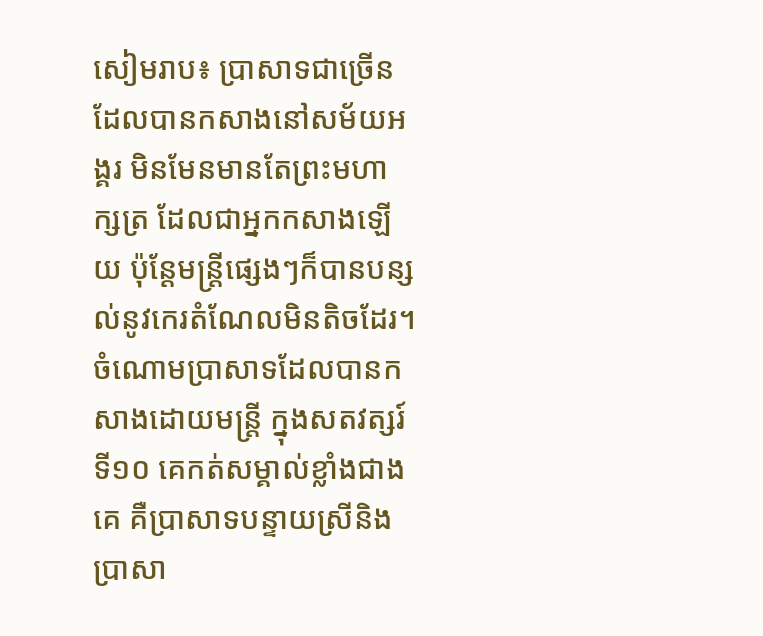សៀមរាប៖ ប្រាសាទជាច្រើនដែលបានកសាងនៅសម័យអង្គរ មិនមែនមានតែព្រះមហាក្សត្រ ដែលជាអ្នកកសាងឡើយ ប៉ុន្តែមន្ត្រីផ្សេងៗក៏បានបន្សល់នូវកេរតំណែលមិនតិចដែរ។ ចំណោមប្រាសាទដែលបានកសាងដោយមន្ត្រី ក្នុងសតវត្សរ៍ទី១០ គេកត់សម្គាល់ខ្លាំងជាងគេ គឺប្រាសាទបន្ទាយស្រីនិងប្រាសា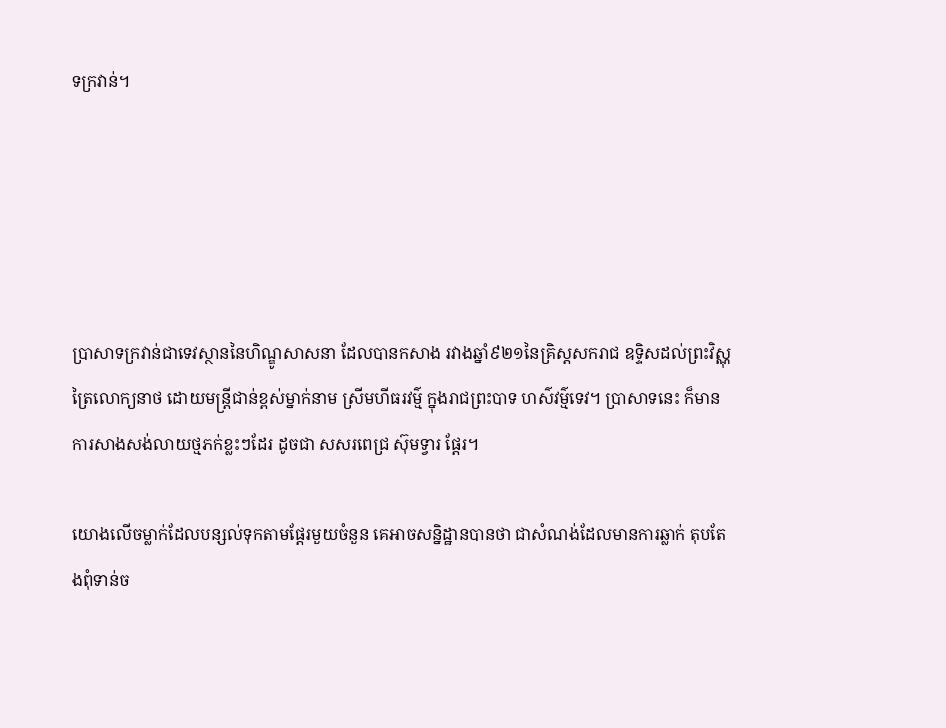ទក្រវាន់។





ប្រាសាទក្រវាន់ជាទេវស្ថាននៃហិណ្ឌូសាសនា ដែលបានកសាង រវាងឆ្នាំ៩២១នៃគ្រិស្តសករាជ ឧទ្ទិសដល់ព្រះវិស្ណុត្រៃលោក្យនាថ ដោយមន្ត្រីជាន់ខ្ពស់ម្នាក់នាម ស្រីមហីធរវម្ម៌ ក្នុងរាជព្រះបាទ ហស៌វម៌្មទេវ។ ប្រាសាទនេះ ក៏មានការសាងសង់លាយថ្មភក់ខ្លះៗដែរ ដូចជា សសរពេជ្រ ស៊ុមទ្វារ ផ្ដែរ។

យោងលើចម្លាក់ដែលបន្សល់ទុកតាមផ្ដែរមួយចំនួន គេអាចសន្និដ្ឋានបានថា ជាសំណង់ដែលមានការឆ្លាក់ តុបតែងពុំទាន់ច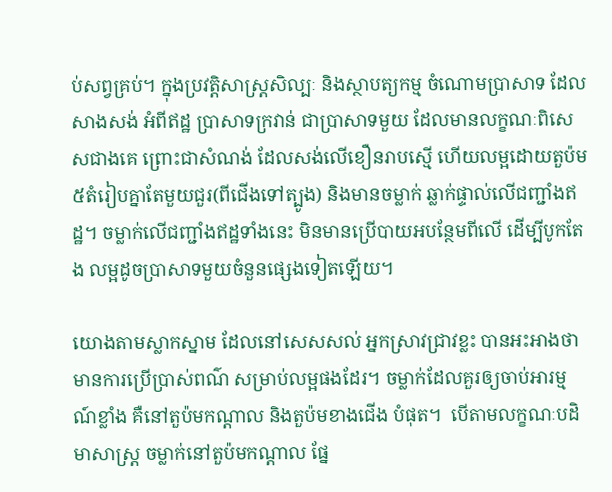ប់សព្វគ្រប់។ ក្នុងប្រវត្តិសាស្ត្រសិល្បៈ និងស្ថាបត្យកម្ម ចំណោមប្រាសាទ ដែលសាងសង់ អំពីឥដ្ឋ ប្រាសាទក្រវាន់ ជាប្រាសាទមួយ ដែលមានលក្ខណៈពិសេសជាងគេ ព្រោះជាសំណង់ ដែលសង់លើខឿនរាបស្មើ ហើយលម្អដោយតួប៉ម ៥តំរៀបគ្នាតែមួយជួរ(ពីជើងទៅត្បូង) និងមានចម្លាក់ ឆ្លាក់ផ្ទាល់លើជញ្ជាំងឥដ្ឋ។ ចម្លាក់លើជញ្ជាំងឥដ្ឋទាំងនេះ មិនមានប្រើបាយអបន្ថែមពីលើ ដើម្បីបូកតែង លម្អដូចប្រាសាទមួយចំនួនផ្សេងទៀតឡើយ។

យោងតាមស្លាកស្នាម ដែលនៅសេសសល់ អ្នកស្រាវជ្រាវខ្លះ បានអះអាងថា មានការប្រើប្រាស់ពណ៌ សម្រាប់លម្អផងដែរ។ ចម្លាក់ដែលគួរឲ្យចាប់អារម្មណ៍ខ្លាំង គឺនៅតួប៉មកណ្ដាល និងតួប៉មខាងជើង បំផុត។  បើតាមលក្ខណៈបដិមាសាស្ត្រ ចម្លាក់នៅតួប៉មកណ្ដាល ផ្នែ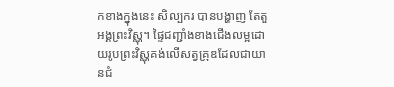កខាងក្នុងនេះ សិល្បករ បានបង្ហាញ តែតួអង្គព្រះវិស្ណុ។ ផ្ទៃជញ្ជាំងខាងជើងលម្អដោយរូបព្រះវិស្ណុគង់លើសត្វគ្រុឌដែលជាយានជំ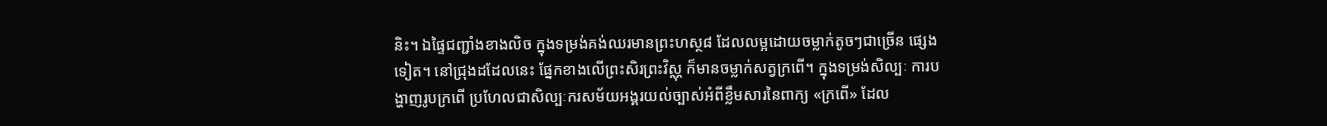និះ។ ឯផ្ទៃជញ្ជាំងខាងលិច ក្នុងទម្រង់គង់ឈរមានព្រះហស្ថ៨ ដែលលម្អដោយចម្លាក់តូចៗជាច្រើន ផ្សេងទៀត។ នៅជ្រុងដដែលនេះ ផ្នែកខាងលើព្រះសិរព្រះវិស្ណុ ក៏មានចម្លាក់សត្វក្រពើ។ ក្នុងទម្រង់សិល្បៈ ការបង្ហាញរូបក្រពើ ប្រហែលជាសិល្បៈករសម័យអង្គរយល់ច្បាស់អំពីខ្លឹមសារនៃពាក្យ «ក្រពើ» ដែល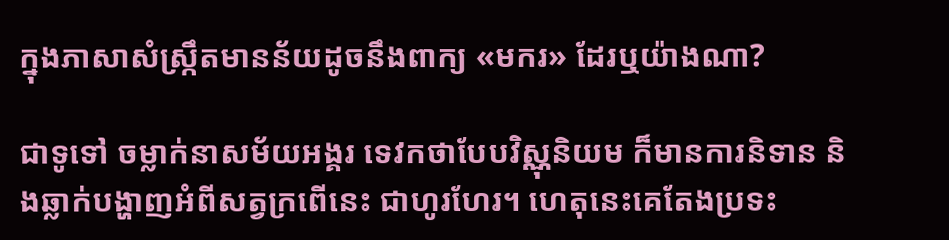ក្នុងភាសាសំស្ក្រឹតមានន័យដូចនឹងពាក្យ «មករ» ដែរឬយ៉ាងណា?

ជាទូទៅ ចម្លាក់នាសម័យអង្គរ ទេវកថាបែបវិស្ណុនិយម ក៏មានការនិទាន និងឆ្លាក់បង្ហាញអំពីសត្វក្រពើនេះ ជាហូរហែរ។ ហេតុនេះគេតែងប្រទះ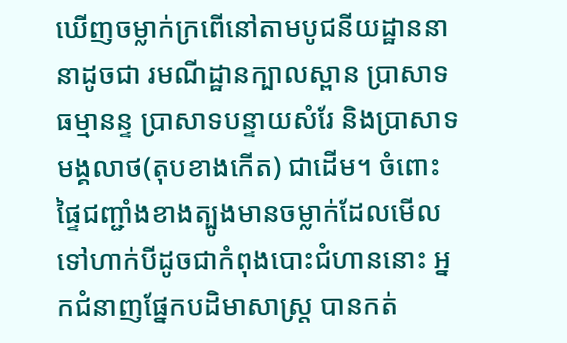ឃើញចម្លាក់ក្រពើនៅតាមបូជនីយដ្ឋាននានាដូចជា រមណីដ្ឋានក្បាលស្ពាន ប្រាសាទធម្មានន្ទ ប្រាសាទបន្ទាយសំរែ និងប្រាសាទមង្គលាថ(តុបខាងកើត) ជាដើម។ ចំពោះផ្ទៃជញ្ជាំងខាងត្បូងមានចម្លាក់ដែលមើលទៅហាក់បីដូចជាកំពុងបោះជំហាននោះ អ្នកជំនាញផ្នែកបដិមាសាស្ត្រ បានកត់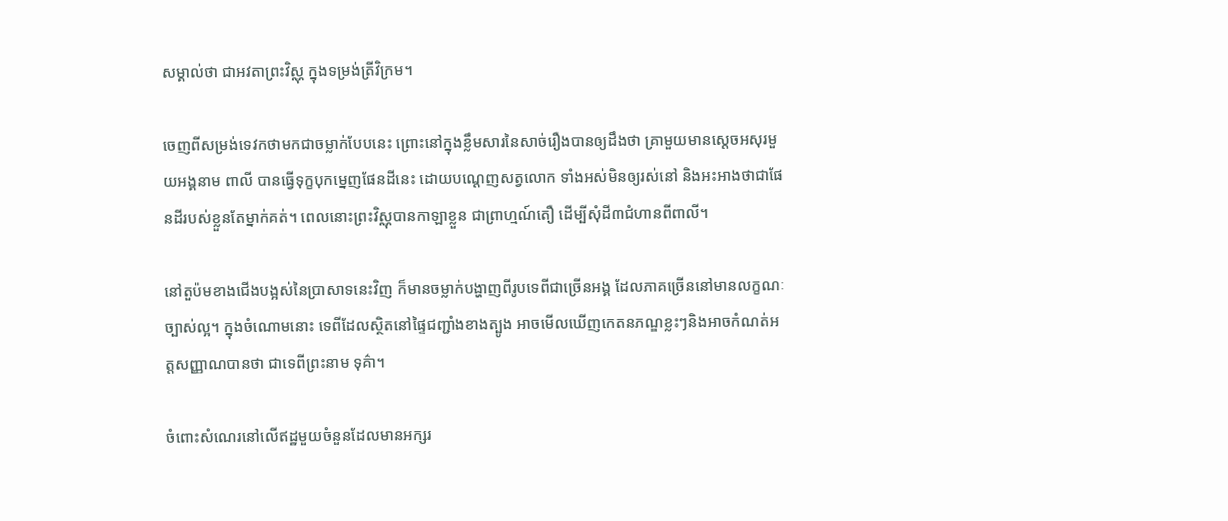សម្គាល់ថា ជាអវតាព្រះវិស្ណុ ក្នុងទម្រង់ត្រីវិក្រម។

ចេញពីសម្រង់ទេវកថាមកជាចម្លាក់បែបនេះ ព្រោះនៅក្នុងខ្លឹមសារនៃសាច់រឿងបានឲ្យដឹងថា គ្រាមួយមានស្ដេចអសុរមួយអង្គនាម ពាលី បានធ្វើទុក្ខបុកម្នេញផែនដីនេះ ដោយបណ្ដេញសត្វលោក ទាំងអស់មិនឲ្យរស់នៅ និងអះអាងថាជាផែនដីរបស់ខ្លួនតែម្នាក់គត់។ ពេលនោះព្រះវិស្ណុបានកាឡាខ្លួន ជាព្រាហ្មណ៍តឿ ដើម្បីសុំដី៣ជំហានពីពាលី។

នៅតួប៉មខាងជើងបង្អស់នៃប្រាសាទនេះវិញ ក៏មានចម្លាក់បង្ហាញពីរូបទេពីជាច្រើនអង្គ ដែលភាគច្រើននៅមានលក្ខណៈច្បាស់ល្អ។ ក្នុងចំណោមនោះ ទេពីដែលស្ថិតនៅផ្ទៃជញ្ជាំងខាងត្បូង អាចមើលឃើញកេតនភណ្ឌខ្លះៗនិងអាចកំណត់អត្តសញ្ញាណបានថា ជាទេពីព្រះនាម ទុគ៌ា។

ចំពោះសំណេរនៅលើឥដ្ឋមួយចំនួនដែលមានអក្សរ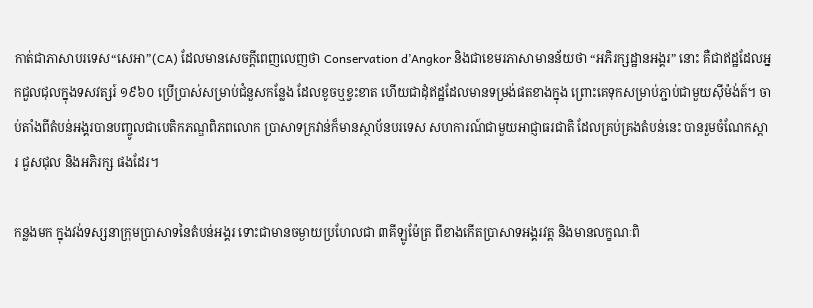កាត់ជាភាសាបរទេស“សេអា”(CA) ដែលមានសេចក្ដីពេញលេញថា Conservation d’Angkor និងជាខេមរភាសាមានន័យថា “អភិរក្សដ្ឋានអង្គរ” នោះ គឺជាឥដ្ឋដែលអ្នកជួលជុលក្នុងទសវត្សរ៍ ១៩៦០ ប្រើប្រាស់សម្រាប់ជំនួសកន្លែង ដែលខូចឬខ្វះខាត ហើយជាដុំឥដ្ឋដែលមានទម្រង់ផតខាងក្នុង ព្រោះគេទុកសម្រាប់ភ្ជាប់ជាមួយស៊ីម៉ង់ត៍។ ចាប់តាំងពីតំបន់អង្គរបានបញ្ចូលជាបេតិកភណ្ឌពិភពលោក ប្រាសាទក្រវាន់ក៏មានស្ថាប័នបរទេស សហការណ៍ជាមួយអាជ្ញាធរជាតិ ដែលគ្រប់គ្រងតំបន់នេះ បានរួមចំណែកស្ដារ ជួសជុល និងអភិរក្ស ផងដែរ។

កន្លងមក ក្នុងវង់ទស្សនាក្រុមប្រាសាទនៃតំបន់អង្គរ ទោះជាមានចម្ងាយប្រហែលជា ៣គីឡូម៉ែត្រ ពីខាងកើតប្រាសាទអង្គរវត្ត និងមានលក្ខណៈពិ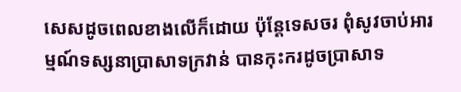សេសដូចពេលខាងលើក៏ដោយ ប៉ុន្តែទេសចរ ពុំសូវចាប់អារម្មណ៍ទស្សនាប្រាសាទក្រវាន់ បានកុះករដូចប្រាសាទ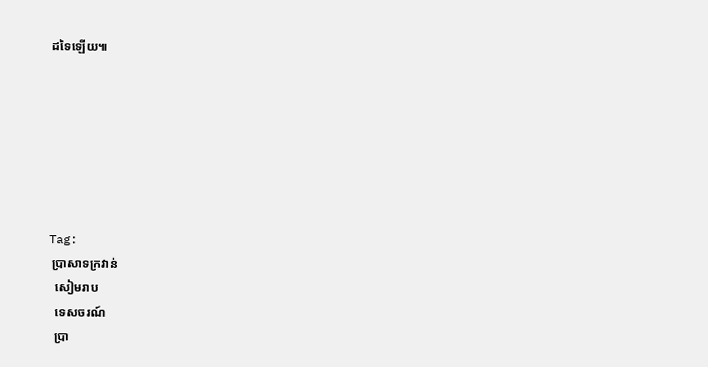ដទៃឡើយ៕







Tag:
 ប្រាសាទក្រវាន់
  សៀមរាប
  ទេសចរណ៍
  ប្រា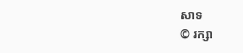សាទ
© រក្សា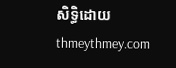សិទ្ធិដោយ thmeythmey.com